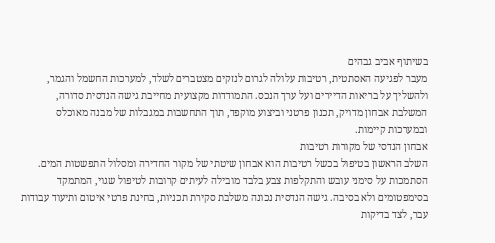בשיתוף אביב גבהים
מעבר לפגיעה האסתטית, רטיבות עלולה לגרום לנזקים מצטברים לשלד, למערכות החשמל והגמר, ולהשליך על בריאות הדיירים ועל ערך הנכס. התמודדות מקצועית מחייבת גישה הנדסית סדורה, המשלבת אבחון מדויק, תכנון פרטני וביצוע מוקפד, תוך התחשבות במגבלות של מבנה מאוכלס ובמערכות קיימות.
אבחון הנדסי של מקורות רטיבות
השלב הראשון בטיפול בכשל רטיבות הוא אבחון שיטתי של מקור החדירה ומסלול התפשטות המים. הסתמכות על סימני עובש והתקלפות צבע בלבד מובילה לעיתים קרובות לטיפול שגוי, המתמקד בסימפטומים ולא בסיבה. גישה הנדסית נכונה משלבת סקירת תכניות, בחינת פרטי איטום ותיעוד עבודות עבר, לצד בדיקות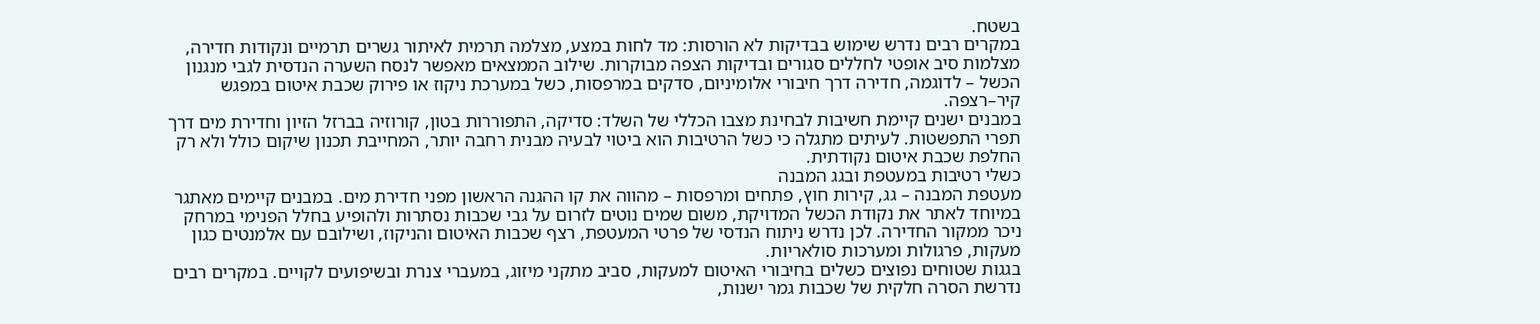בשטח.
במקרים רבים נדרש שימוש בבדיקות לא הורסות: מד לחות במצע, מצלמה תרמית לאיתור גשרים תרמיים ונקודות חדירה, מצלמות סיב אופטי לחללים סגורים ובדיקות הצפה מבוקרות. שילוב הממצאים מאפשר לנסח השערה הנדסית לגבי מנגנון הכשל – לדוגמה, חדירה דרך חיבורי אלומיניום, סדקים במרפסות, כשל במערכת ניקוז או פירוק שכבת איטום במפגש קיר–רצפה.
במבנים ישנים קיימת חשיבות לבחינת מצבו הכללי של השלד: סדיקה, התפוררות בטון, קורוזיה בברזל הזיון וחדירת מים דרך תפרי התפשטות. לעיתים מתגלה כי כשל הרטיבות הוא ביטוי לבעיה מבנית רחבה יותר, המחייבת תכנון שיקום כולל ולא רק החלפת שכבת איטום נקודתית.
כשלי רטיבות במעטפת ובגג המבנה
מעטפת המבנה – גג, קירות חוץ, פתחים ומרפסות – מהווה את קו ההגנה הראשון מפני חדירת מים. במבנים קיימים מאתגר במיוחד לאתר את נקודת הכשל המדויקת, משום שמים נוטים לזרום על גבי שכבות נסתרות ולהופיע בחלל הפנימי במרחק ניכר ממקור החדירה. לכן נדרש ניתוח הנדסי של פרטי המעטפת, רצף שכבות האיטום והניקוז, ושילובם עם אלמנטים כגון מעקות, פרגולות ומערכות סולאריות.
בגגות שטוחים נפוצים כשלים בחיבורי האיטום למעקות, סביב מתקני מיזוג, במעברי צנרת ובשיפועים לקויים. במקרים רבים נדרשת הסרה חלקית של שכבות גמר ישנות,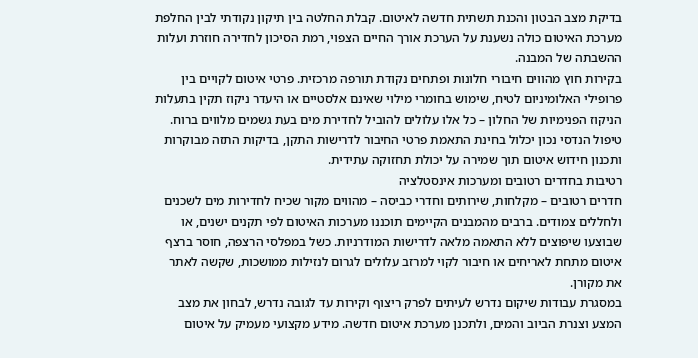בדיקת מצב הבטון והכנת תשתית חדשה לאיטום. קבלת החלטה בין תיקון נקודתי לבין החלפת מערכת האיטום כולה נשענת על הערכת אורך החיים הצפוי, רמת הסיכון לחדירה חוזרת ועלות ההשבתה של המבנה.
בקירות חוץ מהווים חיבורי חלונות ופתחים נקודת תורפה מרכזית. פרטי איטום לקויים בין פרופילי האלומיניום לטיח, שימוש בחומרי מילוי שאינם אלסטיים או היעדר ניקוז תקין בתעלות הניקוז הפנימיות של החלון – כל אלו עלולים להוביל לחדירת מים בעת גשמים מלווים ברוח. טיפול הנדסי נכון יכלול בחינת התאמת פרטי החיבור לדרישות התקן, בדיקות התזה מבוקרות ותכנון חידוש איטום תוך שמירה על יכולת תחזוקה עתידית.
רטיבות בחדרים רטובים ומערכות אינסטלציה
חדרים רטובים – מקלחות, שירותים וחדרי כביסה – מהווים מקור שכיח לחדירות מים לשכנים ולחללים צמודים. ברבים מהמבנים הקיימים תוכננו מערכות האיטום לפי תקנים ישנים, או שבוצעו שיפוצים ללא התאמה מלאה לדרישות המודרניות. כשל במפלסי הרצפה, חוסר ברצף איטום מתחת לאריחים או חיבור לקוי למרזב עלולים לגרום לנזילות ממושכות, שקשה לאתר את מקורן.
במסגרת עבודות שיקום נדרש לעיתים לפרק ריצוף וקירות עד לגובה נדרש, לבחון את מצב המצע וצנרת הביוב והמים, ולתכנן מערכת איטום חדשה. מידע מקצועי מעמיק על איטום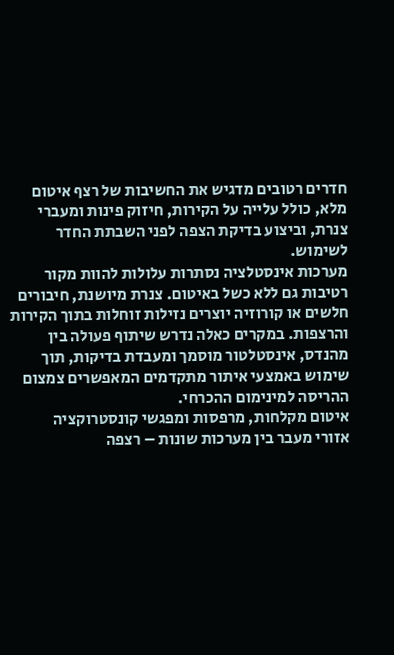חדרים רטובים מדגיש את החשיבות של רצף איטום מלא, כולל עלייה על הקירות, חיזוק פינות ומעברי צנרת, וביצוע בדיקת הצפה לפני השבתת החדר לשימוש.
מערכות אינסטלציה נסתרות עלולות להוות מקור רטיבות גם ללא כשל באיטום. צנרת מיושנת, חיבורים חלשים או קורוזיה יוצרים נזילות זוחלות בתוך הקירות והרצפות. במקרים כאלה נדרש שיתוף פעולה בין מהנדס, אינסטלטור מוסמך ומעבדת בדיקות, תוך שימוש באמצעי איתור מתקדמים המאפשרים צמצום ההריסה למינימום ההכרחי.
איטום מקלחות, מרפסות ומפגשי קונסטרוקציה
אזורי מעבר בין מערכות שונות – רצפה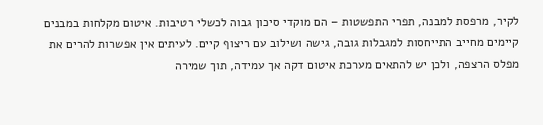לקיר, מרפסת למבנה, תפרי התפשטות – הם מוקדי סיכון גבוה לכשלי רטיבות. איטום מקלחות במבנים קיימים מחייב התייחסות למגבלות גובה, גישה ושילוב עם ריצוף קיים. לעיתים אין אפשרות להרים את מפלס הרצפה, ולכן יש להתאים מערכת איטום דקה אך עמידה, תוך שמירה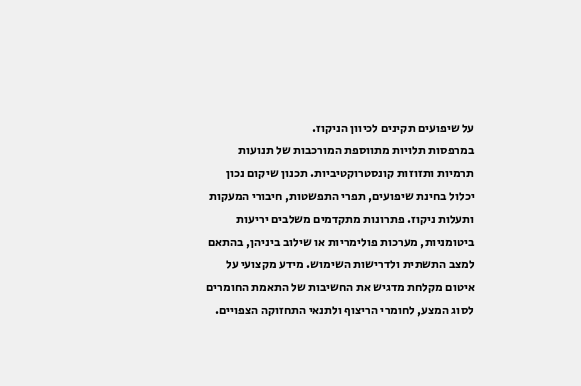על שיפועים תקינים לכיוון הניקוז.
במרפסות תלויות מתווספת המורכבות של תנועות תרמיות ותזוזות קונסטרוקטיביות. תכנון שיקום נכון יכלול בחינת שיפועים, תפרי התפשטות, חיבורי המעקות ותעלות ניקוז. פתרונות מתקדמים משלבים יריעות ביטומניות, מערכות פולימריות או שילוב ביניהן, בהתאם למצב התשתית ולדרישות השימוש. מידע מקצועי על איטום מקלחת מדגיש את החשיבות של התאמת החומרים לסוג המצע, לחומרי הריצוף ולתנאי התחזוקה הצפויים.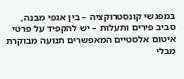במפגשי קונסטרוקציה – בין אגפי מבנה, סביב פירים ותעלות – יש להקפיד על פרטי איטום אלסטיים המאפשרים תנועה מבוקרת מבלי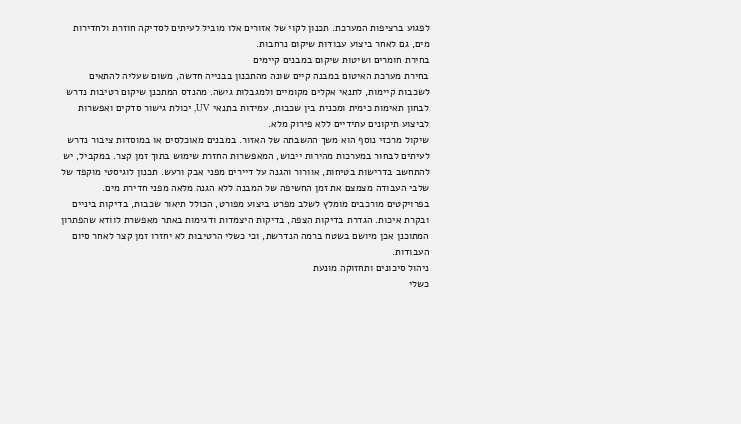לפגוע ברציפות המערכת. תכנון לקוי של אזורים אלו מוביל לעיתים לסדיקה חוזרת ולחדירות מים, גם לאחר ביצוע עבודות שיקום נרחבות.
בחירת חומרים ושיטות שיקום במבנים קיימים
בחירת מערכת האיטום במבנה קיים שונה מהתכנון בבנייה חדשה, משום שעליה להתאים לשכבות קיימות, לתנאי אקלים מקומיים ולמגבלות גישה. מהנדס המתכנן שיקום רטיבות נדרש לבחון תאימות כימית ומכנית בין שכבות, עמידות בתנאי UV, יכולת גישור סדקים ואפשרות לביצוע תיקונים עתידיים ללא פירוק מלא.
שיקול מרכזי נוסף הוא משך ההשבתה של האזור. במבנים מאוכלסים או במוסדות ציבור נדרש לעיתים לבחור במערכות מהירות ייבוש, המאפשרות החזרת שימוש בתוך זמן קצר. במקביל, יש להתחשב בדרישות בטיחות, אוורור והגנה על דיירים מפני אבק ורעש. תכנון לוגיסטי מוקפד של שלבי העבודה מצמצם את זמן החשיפה של המבנה ללא הגנה מלאה מפני חדירת מים.
בפרויקטים מורכבים מומלץ לשלב מפרט ביצוע מפורט, הכולל תיאור שכבות, בדיקות ביניים ובקרת איכות. הגדרת בדיקות הצפה, בדיקות היצמדות ודגימות באתר מאפשרת לוודא שהפתרון המתוכנן אכן מיושם בשטח ברמה הנדרשת, וכי כשלי הרטיבות לא יחזרו זמן קצר לאחר סיום העבודות.
ניהול סיכונים ותחזוקה מונעת
כשלי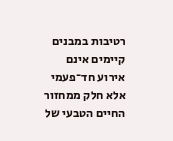רטיבות במבנים קיימים אינם אירוע חד־פעמי אלא חלק ממחזור החיים הטבעי של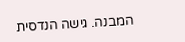המבנה. גישה הנדסית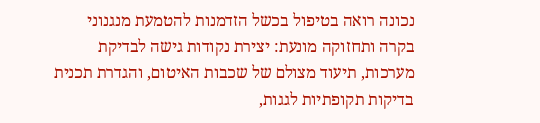נכונה רואה בטיפול בכשל הזדמנות להטמעת מנגנוני בקרה ותחזוקה מונעת: יצירת נקודות גישה לבדיקת מערכות, תיעוד מצולם של שכבות האיטום, והגדרת תכנית בדיקות תקופתיות לגגות,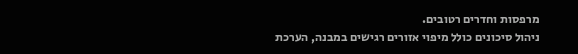מרפסות וחדרים רטובים.
ניהול סיכונים כולל מיפוי אזורים רגישים במבנה, הערכת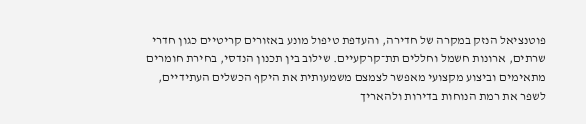פוטנציאל הנזק במקרה של חדירה, והעדפת טיפול מונע באזורים קריטיים כגון חדרי שרתים, ארונות חשמל וחללים תת־קרקעיים. שילוב בין תכנון הנדסי, בחירת חומרים מתאימים וביצוע מקצועי מאפשר לצמצם משמעותית את היקף הכשלים העתידיים, לשפר את רמת הנוחות בדירות ולהאריך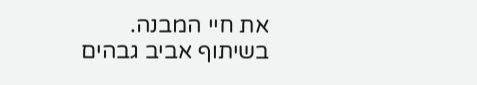את חיי המבנה.
בשיתוף אביב גבהים